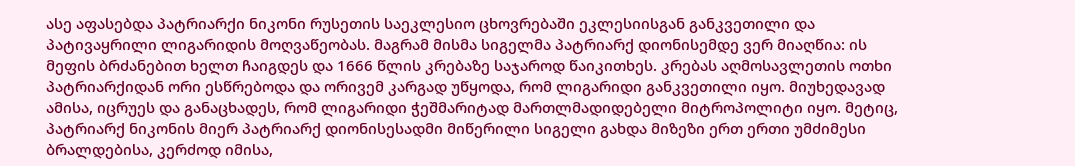ასე აფასებდა პატრიარქი ნიკონი რუსეთის საეკლესიო ცხოვრებაში ეკლესიისგან განკვეთილი და პატივაყრილი ლიგარიდის მოღვაწეობას. მაგრამ მისმა სიგელმა პატრიარქ დიონისემდე ვერ მიაღწია: ის მეფის ბრძანებით ხელთ ჩაიგდეს და 1666 წლის კრებაზე საჯაროდ წაიკითხეს. კრებას აღმოსავლეთის ოთხი პატრიარქიდან ორი ესწრებოდა და ორივემ კარგად უწყოდა, რომ ლიგარიდი განკვეთილი იყო. მიუხედავად ამისა, იცრუეს და განაცხადეს, რომ ლიგარიდი ჭეშმარიტად მართლმადიდებელი მიტროპოლიტი იყო. მეტიც, პატრიარქ ნიკონის მიერ პატრიარქ დიონისესადმი მიწერილი სიგელი გახდა მიზეზი ერთ ერთი უმძიმესი ბრალდებისა, კერძოდ იმისა,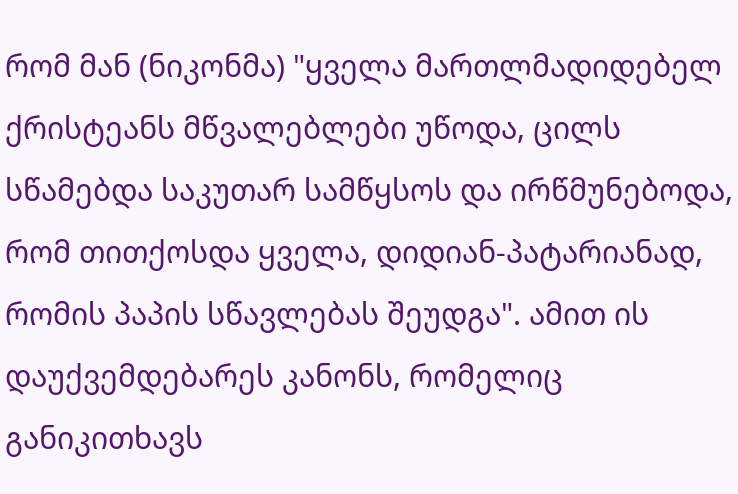რომ მან (ნიკონმა) "ყველა მართლმადიდებელ ქრისტეანს მწვალებლები უწოდა, ცილს სწამებდა საკუთარ სამწყსოს და ირწმუნებოდა, რომ თითქოსდა ყველა, დიდიან-პატარიანად, რომის პაპის სწავლებას შეუდგა". ამით ის დაუქვემდებარეს კანონს, რომელიც განიკითხავს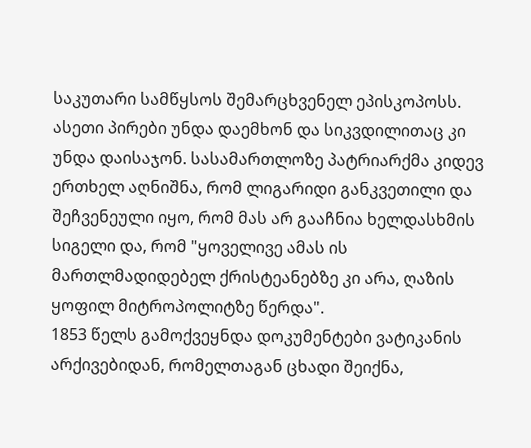საკუთარი სამწყსოს შემარცხვენელ ეპისკოპოსს. ასეთი პირები უნდა დაემხონ და სიკვდილითაც კი უნდა დაისაჯონ. სასამართლოზე პატრიარქმა კიდევ ერთხელ აღნიშნა, რომ ლიგარიდი განკვეთილი და შეჩვენეული იყო, რომ მას არ გააჩნია ხელდასხმის სიგელი და, რომ "ყოველივე ამას ის მართლმადიდებელ ქრისტეანებზე კი არა, ღაზის ყოფილ მიტროპოლიტზე წერდა".
1853 წელს გამოქვეყნდა დოკუმენტები ვატიკანის არქივებიდან, რომელთაგან ცხადი შეიქნა,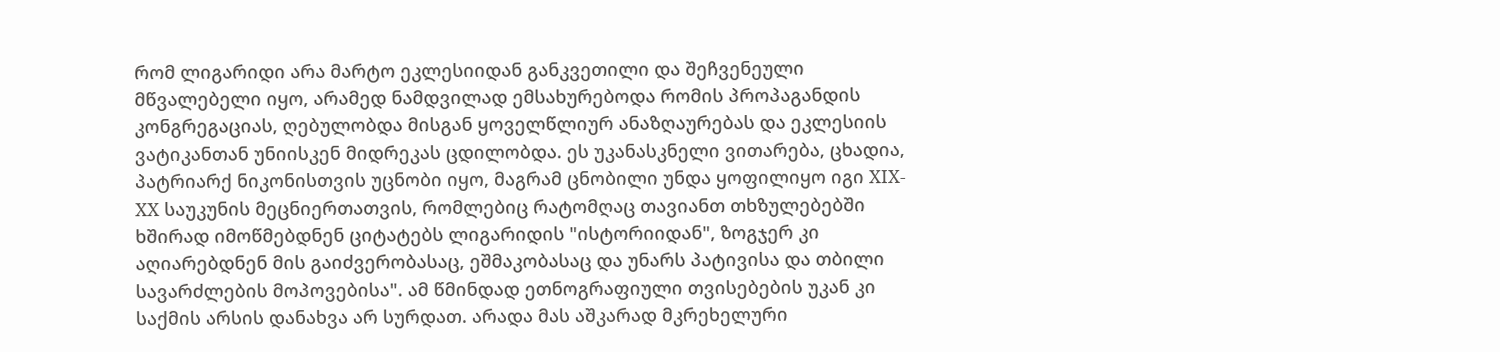რომ ლიგარიდი არა მარტო ეკლესიიდან განკვეთილი და შეჩვენეული მწვალებელი იყო, არამედ ნამდვილად ემსახურებოდა რომის პროპაგანდის კონგრეგაციას, ღებულობდა მისგან ყოველწლიურ ანაზღაურებას და ეკლესიის ვატიკანთან უნიისკენ მიდრეკას ცდილობდა. ეს უკანასკნელი ვითარება, ცხადია, პატრიარქ ნიკონისთვის უცნობი იყო, მაგრამ ცნობილი უნდა ყოფილიყო იგი XIX-XX საუკუნის მეცნიერთათვის, რომლებიც რატომღაც თავიანთ თხზულებებში ხშირად იმოწმებდნენ ციტატებს ლიგარიდის "ისტორიიდან", ზოგჯერ კი აღიარებდნენ მის გაიძვერობასაც, ეშმაკობასაც და უნარს პატივისა და თბილი სავარძლების მოპოვებისა". ამ წმინდად ეთნოგრაფიული თვისებების უკან კი საქმის არსის დანახვა არ სურდათ. არადა მას აშკარად მკრეხელური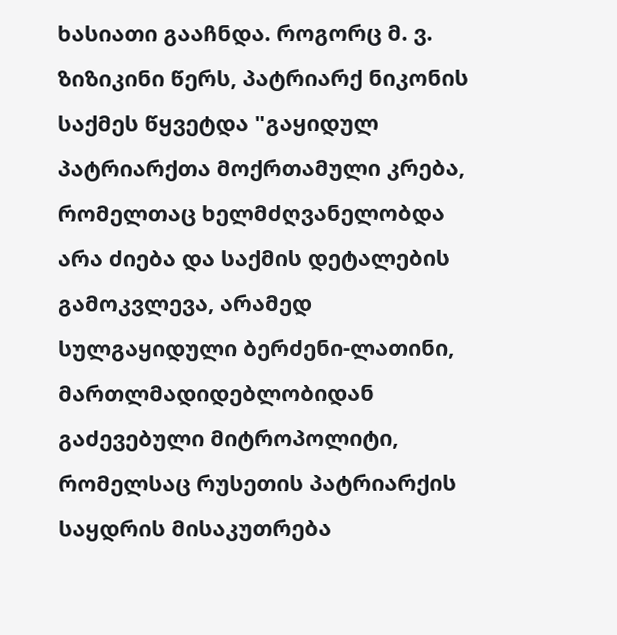ხასიათი გააჩნდა. როგორც მ. ვ. ზიზიკინი წერს, პატრიარქ ნიკონის საქმეს წყვეტდა "გაყიდულ პატრიარქთა მოქრთამული კრება, რომელთაც ხელმძღვანელობდა არა ძიება და საქმის დეტალების გამოკვლევა, არამედ სულგაყიდული ბერძენი-ლათინი, მართლმადიდებლობიდან გაძევებული მიტროპოლიტი, რომელსაც რუსეთის პატრიარქის საყდრის მისაკუთრება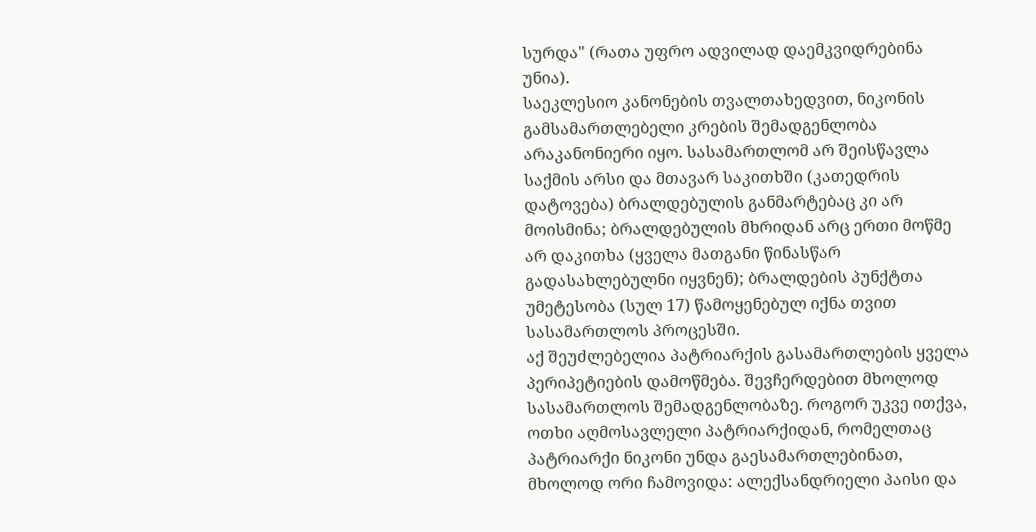სურდა" (რათა უფრო ადვილად დაემკვიდრებინა უნია).
საეკლესიო კანონების თვალთახედვით, ნიკონის გამსამართლებელი კრების შემადგენლობა არაკანონიერი იყო. სასამართლომ არ შეისწავლა საქმის არსი და მთავარ საკითხში (კათედრის დატოვება) ბრალდებულის განმარტებაც კი არ მოისმინა; ბრალდებულის მხრიდან არც ერთი მოწმე არ დაკითხა (ყველა მათგანი წინასწარ გადასახლებულნი იყვნენ); ბრალდების პუნქტთა უმეტესობა (სულ 17) წამოყენებულ იქნა თვით სასამართლოს პროცესში.
აქ შეუძლებელია პატრიარქის გასამართლების ყველა პერიპეტიების დამოწმება. შევჩერდებით მხოლოდ სასამართლოს შემადგენლობაზე. როგორ უკვე ითქვა, ოთხი აღმოსავლელი პატრიარქიდან, რომელთაც პატრიარქი ნიკონი უნდა გაესამართლებინათ, მხოლოდ ორი ჩამოვიდა: ალექსანდრიელი პაისი და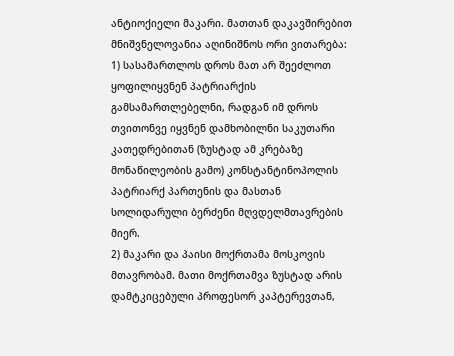ანტიოქიელი მაკარი. მათთან დაკავშირებით მნიშვნელოვანია აღინიშნოს ორი ვითარება:
1) სასამართლოს დროს მათ არ შეეძლოთ ყოფილიყვნენ პატრიარქის გამსამართლებელნი, რადგან იმ დროს თვითონვე იყვნენ დამხობილნი საკუთარი კათედრებითან (ზუსტად ამ კრებაზე მონაწილეობის გამო) კონსტანტინოპოლის პატრიარქ პართენის და მასთან სოლიდარული ბერძენი მღვდელმთავრების მიერ.
2) მაკარი და პაისი მოქრთამა მოსკოვის მთავრობამ. მათი მოქრთამვა ზუსტად არის დამტკიცებული პროფესორ კაპტერევთან,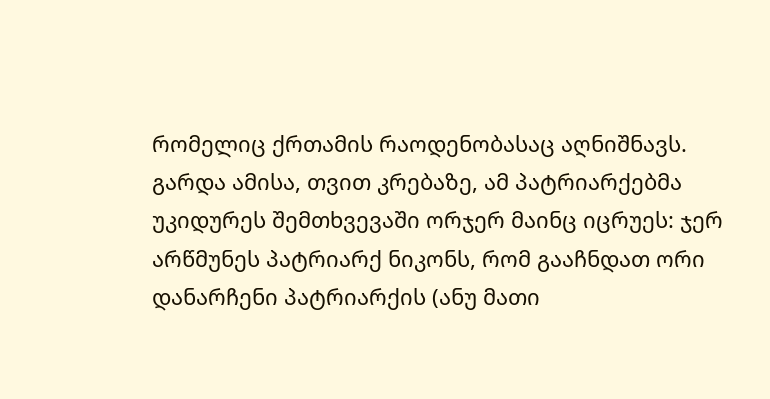რომელიც ქრთამის რაოდენობასაც აღნიშნავს.
გარდა ამისა, თვით კრებაზე, ამ პატრიარქებმა უკიდურეს შემთხვევაში ორჯერ მაინც იცრუეს: ჯერ არწმუნეს პატრიარქ ნიკონს, რომ გააჩნდათ ორი დანარჩენი პატრიარქის (ანუ მათი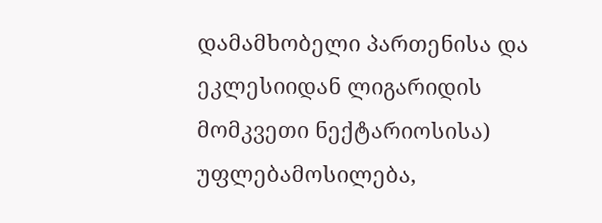დამამხობელი პართენისა და ეკლესიიდან ლიგარიდის მომკვეთი ნექტარიოსისა) უფლებამოსილება,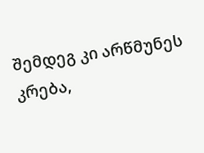შემდეგ კი არწმუნეს კრება,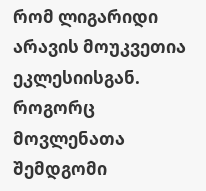რომ ლიგარიდი არავის მოუკვეთია ეკლესიისგან.
როგორც მოვლენათა შემდგომი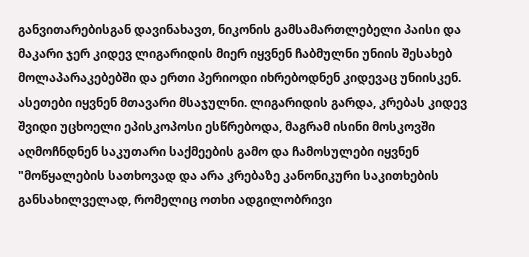განვითარებისგან დავინახავთ, ნიკონის გამსამართლებელი პაისი და მაკარი ჯერ კიდევ ლიგარიდის მიერ იყვნენ ჩაბმულნი უნიის შესახებ მოლაპარაკებებში და ერთი პერიოდი იხრებოდნენ კიდევაც უნიისკენ.
ასეთები იყვნენ მთავარი მსაჯულნი. ლიგარიდის გარდა, კრებას კიდევ შვიდი უცხოელი ეპისკოპოსი ესწრებოდა, მაგრამ ისინი მოსკოვში აღმოჩნდნენ საკუთარი საქმეების გამო და ჩამოსულები იყვნენ "მოწყალების სათხოვად და არა კრებაზე კანონიკური საკითხების განსახილველად, რომელიც ოთხი ადგილობრივი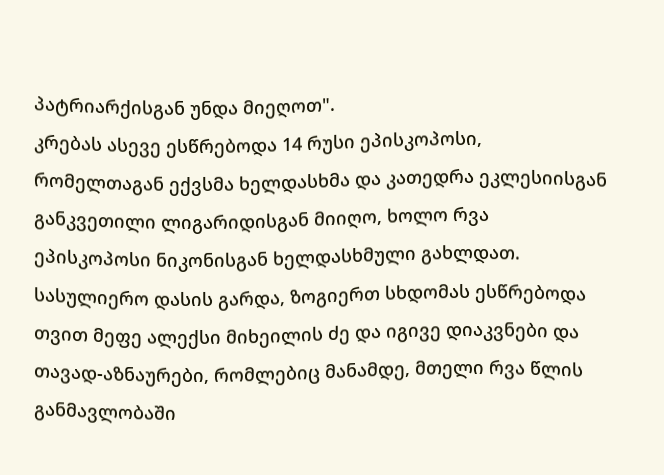პატრიარქისგან უნდა მიეღოთ".
კრებას ასევე ესწრებოდა 14 რუსი ეპისკოპოსი, რომელთაგან ექვსმა ხელდასხმა და კათედრა ეკლესიისგან განკვეთილი ლიგარიდისგან მიიღო, ხოლო რვა ეპისკოპოსი ნიკონისგან ხელდასხმული გახლდათ.
სასულიერო დასის გარდა, ზოგიერთ სხდომას ესწრებოდა თვით მეფე ალექსი მიხეილის ძე და იგივე დიაკვნები და თავად-აზნაურები, რომლებიც მანამდე, მთელი რვა წლის განმავლობაში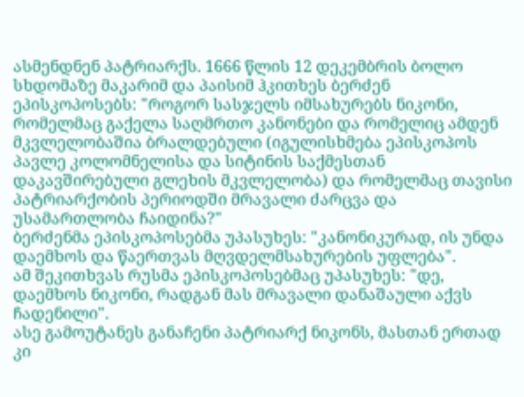ასმენდნენ პატრიარქს. 1666 წლის 12 დეკემბრის ბოლო სხდომაზე მაკარიმ და პაისიმ ჰკითხეს ბერძენ ეპისკოპოსებს: "როგორ სასჯელს იმსახურებს ნიკონი, რომელმაც გაქელა საღმრთო კანონები და რომელიც ამდენ მკვლელობაშია ბრალდებული (იგულისხმება ეპისკოპოს პავლე კოლომნელისა და სიტინის საქმესთან დაკავშირებული გლეხის მკვლელობა) და რომელმაც თავისი პატრიარქობის პერიოდში მრავალი ძარცვა და უსამართლობა ჩაიდინა?"
ბერძენმა ეპისკოპოსებმა უპასუხეს: "კანონიკურად, ის უნდა დაემხოს და წაერთვას მღვდელმსახურების უფლება".
ამ შეკითხვას რუსმა ეპისკოპოსებმაც უპასუხეს: "დე, დაემხოს ნიკონი, რადგან მას მრავალი დანაშაული აქვს ჩადენილი".
ასე გამოუტანეს განაჩენი პატრიარქ ნიკონს, მასთან ერთად კი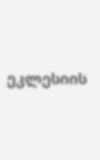ეკლესიის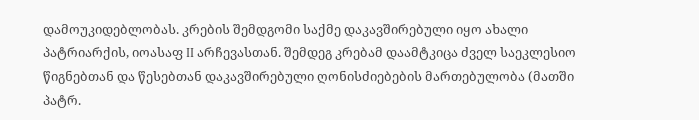დამოუკიდებლობას. კრების შემდგომი საქმე დაკავშირებული იყო ახალი პატრიარქის, იოასაფ II არჩევასთან. შემდეგ კრებამ დაამტკიცა ძველ საეკლესიო წიგნებთან და წესებთან დაკავშირებული ღონისძიებების მართებულობა (მათში პატრ.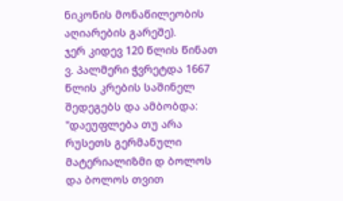ნიკონის მონაწილეობის აღიარების გარეშე).
ჯერ კიდევ 120 წლის წინათ ვ. პალმერი ჭვრეტდა 1667 წლის კრების საშინელ შედეგებს და ამბობდა: "დაეუფლება თუ არა რუსეთს გერმანული მატერიალიზმი დ ბოლოს და ბოლოს თვით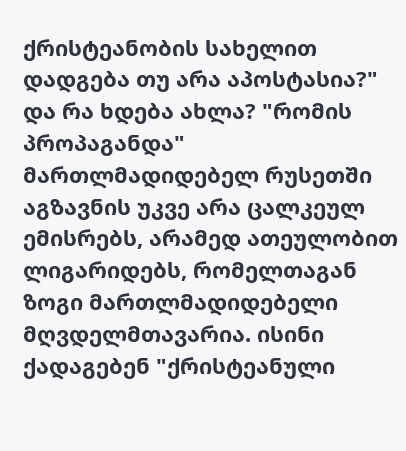ქრისტეანობის სახელით დადგება თუ არა აპოსტასია?"
და რა ხდება ახლა? "რომის პროპაგანდა" მართლმადიდებელ რუსეთში აგზავნის უკვე არა ცალკეულ ემისრებს, არამედ ათეულობით ლიგარიდებს, რომელთაგან ზოგი მართლმადიდებელი მღვდელმთავარია. ისინი ქადაგებენ "ქრისტეანული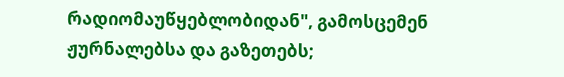რადიომაუწყებლობიდან", გამოსცემენ ჟურნალებსა და გაზეთებს;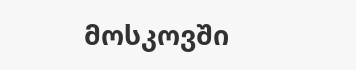მოსკოვში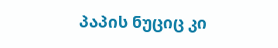პაპის ნუციც კი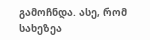გამოჩნდა. ასე, რომ სახეზეა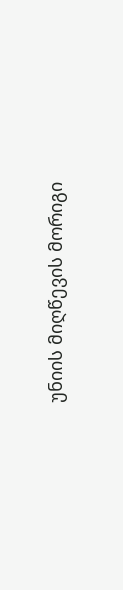უნიის მიღწევის მორიგი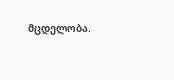მცდელობა.